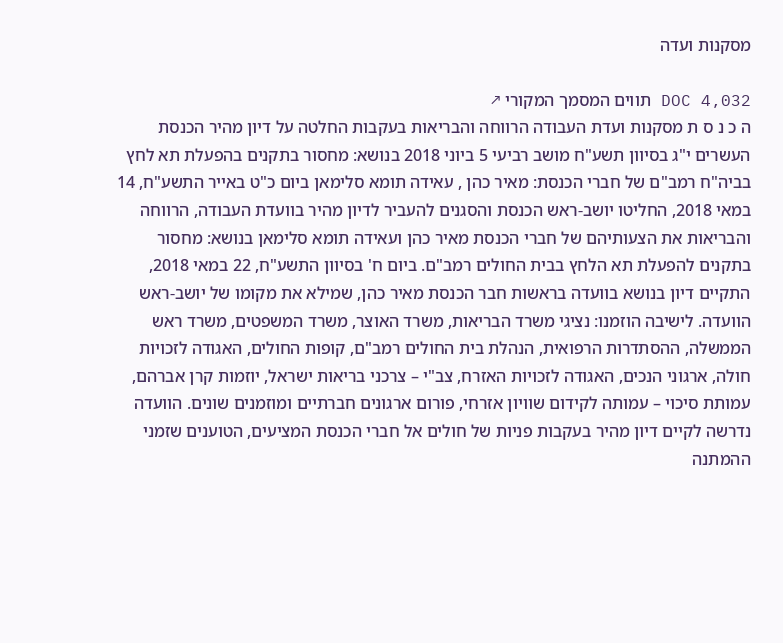מסקנות ועדה

DOC 4,032 תווים המסמך המקורי ↗
ה כ נ ס ת מסקנות ועדת העבודה הרווחה והבריאות בעקבות החלטה על דיון מהיר הכנסת העשרים י"ג בסיוון תשע"ח מושב רביעי 5 ביוני 2018 בנושא: מחסור בתקנים בהפעלת תא לחץ בביה"ח רמב"ם של חברי הכנסת: מאיר כהן , עאידה תומא סלימאן ביום כ"ט באייר התשע"ח, 14 במאי 2018, החליטו יושב-ראש הכנסת והסגנים להעביר לדיון מהיר בוועדת העבודה, הרווחה והבריאות את הצעותיהם של חברי הכנסת מאיר כהן ועאידה תומא סלימאן בנושא: מחסור בתקנים להפעלת תא הלחץ בבית החולים רמב"ם. ביום ח' בסיוון התשע"ח, 22 במאי 2018, התקיים דיון בנושא בוועדה בראשות חבר הכנסת מאיר כהן, שמילא את מקומו של יושב-ראש הוועדה. לישיבה הוזמנו: נציגי משרד הבריאות, משרד האוצר, משרד המשפטים, משרד ראש הממשלה, ההסתדרות הרפואית, הנהלת בית החולים רמב"ם, קופות החולים, האגודה לזכויות חולה, ארגוני הנכים, האגודה לזכויות האזרח, צב"י – צרכני בריאות ישראל, יוזמות קרן אברהם, עמותת סיכוי – עמותה לקידום שוויון אזרחי, פורום ארגונים חברתיים ומוזמנים שונים. הוועדה נדרשה לקיים דיון מהיר בעקבות פניות של חולים אל חברי הכנסת המציעים, הטוענים שזמני ההמתנה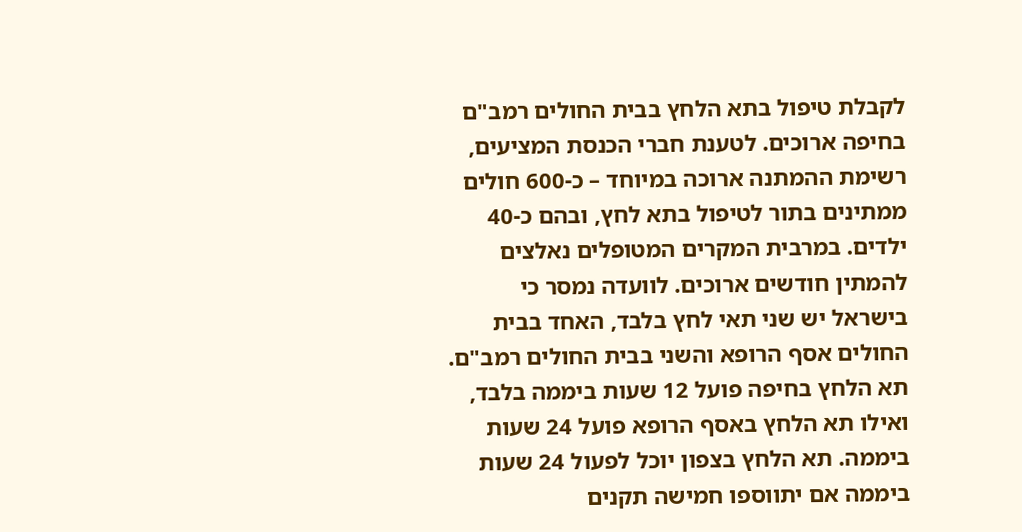לקבלת טיפול בתא הלחץ בבית החולים רמב"ם בחיפה ארוכים. לטענת חברי הכנסת המציעים, רשימת ההמתנה ארוכה במיוחד – כ-600 חולים ממתינים בתור לטיפול בתא לחץ, ובהם כ-40 ילדים. במרבית המקרים המטופלים נאלצים להמתין חודשים ארוכים. לוועדה נמסר כי בישראל יש שני תאי לחץ בלבד, האחד בבית החולים אסף הרופא והשני בבית החולים רמב"ם. תא הלחץ בחיפה פועל 12 שעות ביממה בלבד, ואילו תא הלחץ באסף הרופא פועל 24 שעות ביממה. תא הלחץ בצפון יוכל לפעול 24 שעות ביממה אם יתווספו חמישה תקנים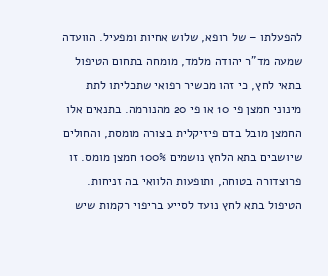להפעלתו – של רופא, שלוש אחיות ומפעיל. הוועדה שמעה מד"ר יהודה מלמד, מומחה בתחום הטיפול בתאי לחץ, כי זהו מכשיר רפואי שתכליתו לתת מינוני חמצן פי 10 או פי 20 מהנורמה. בתנאים אלו החמצן מובל בדם פיזיקלית בצורה מומסת, והחולים שיושבים בתא הלחץ נושמים 100% חמצן מומס. זו פרוצדורה בטוחה, ותופעות הלוואי בה זניחות. הטיפול בתא לחץ נועד לסייע בריפוי רקמות שיש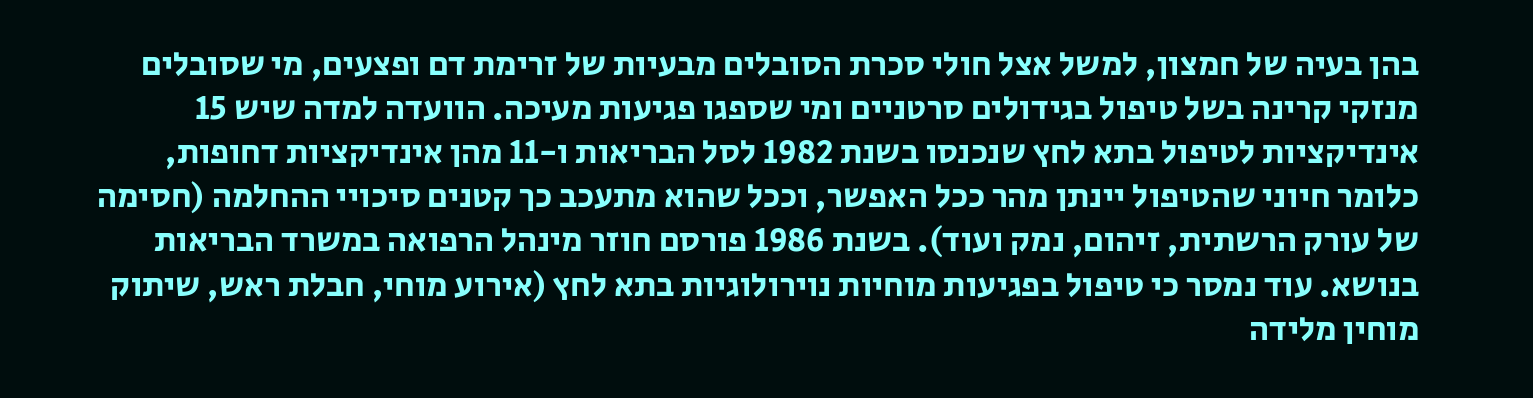בהן בעיה של חמצון, למשל אצל חולי סכרת הסובלים מבעיות של זרימת דם ופצעים, מי שסובלים מנזקי קרינה בשל טיפול בגידולים סרטניים ומי שספגו פגיעות מעיכה. הוועדה למדה שיש 15 אינדיקציות לטיפול בתא לחץ שנכנסו בשנת 1982 לסל הבריאות ו-11 מהן אינדיקציות דחופות, כלומר חיוני שהטיפול יינתן מהר ככל האפשר, וככל שהוא מתעכב כך קטנים סיכויי ההחלמה (חסימה של עורק הרשתית, זיהום, נמק ועוד). בשנת 1986 פורסם חוזר מינהל הרפואה במשרד הבריאות בנושא. עוד נמסר כי טיפול בפגיעות מוחיות נוירולוגיות בתא לחץ (אירוע מוחי, חבלת ראש, שיתוק מוחין מלידה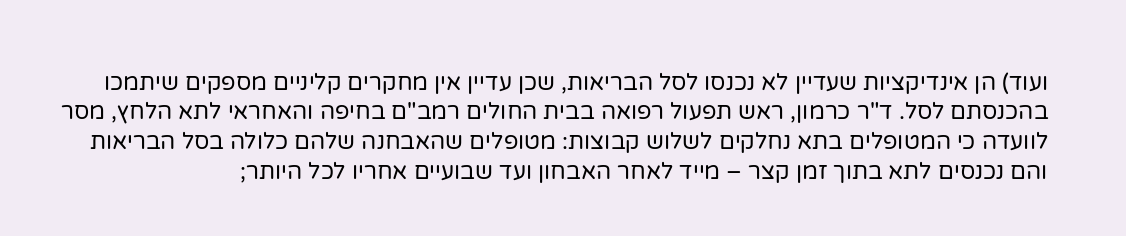ועוד) הן אינדיקציות שעדיין לא נכנסו לסל הבריאות, שכן עדיין אין מחקרים קליניים מספקים שיתמכו בהכנסתם לסל. ד"ר כרמון, ראש תפעול רפואה בבית החולים רמב"ם בחיפה והאחראי לתא הלחץ, מסר לוועדה כי המטופלים בתא נחלקים לשלוש קבוצות: מטופלים שהאבחנה שלהם כלולה בסל הבריאות והם נכנסים לתא בתוך זמן קצר – מייד לאחר האבחון ועד שבועיים אחריו לכל היותר;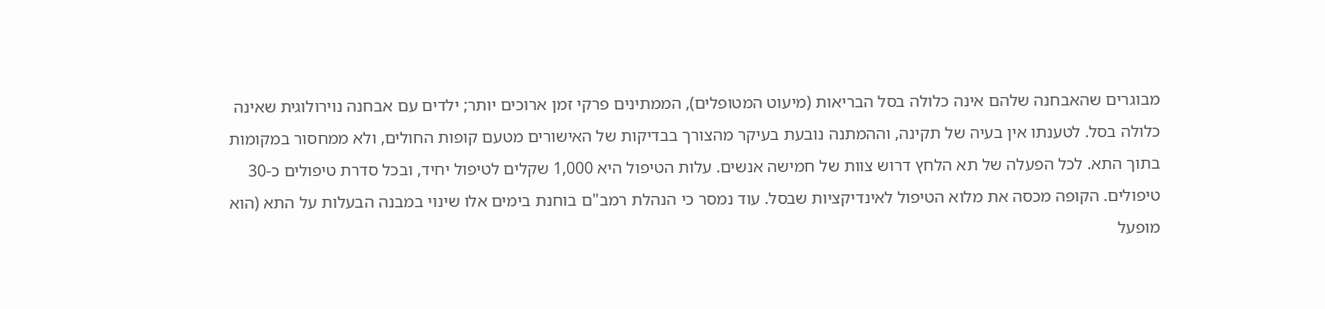מבוגרים שהאבחנה שלהם אינה כלולה בסל הבריאות (מיעוט המטופלים), הממתינים פרקי זמן ארוכים יותר; ילדים עם אבחנה נוירולוגית שאינה כלולה בסל. לטענתו אין בעיה של תקינה, וההמתנה נובעת בעיקר מהצורך בבדיקות של האישורים מטעם קופות החולים, ולא ממחסור במקומות בתוך התא. לכל הפעלה של תא הלחץ דרוש צוות של חמישה אנשים. עלות הטיפול היא 1,000 שקלים לטיפול יחיד, ובכל סדרת טיפולים כ-30 טיפולים. הקופה מכסה את מלוא הטיפול לאינדיקציות שבסל. עוד נמסר כי הנהלת רמב"ם בוחנת בימים אלו שינוי במבנה הבעלות על התא (הוא מופעל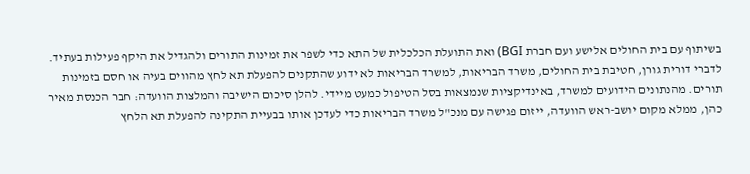בשיתוף עם בית החולים אלישע ועם חברת BGI) ואת התועלת הכלכלית של התא כדי לשפר את זמינות התורים ולהגדיל את היקף פעילות בעתיד. לדברי דורית גורן, חטיבת בית החולים, משרד הבריאות, למשרד הבריאות לא ידוע שהתקנים להפעלת תא לחץ מהווים בעיה או חסם בזמינות תורים. מהנתונים הידועים למשרד, באינדיקציות שנמצאות בסל הטיפול כמעט מיידי. להלן סיכום הישיבה והמלצות הוועדה: חבר הכנסת מאיר כהן, ממלא מקום יושב-ראש הוועדה, ייזום פגישה עם מנכ"ל משרד הבריאות כדי לעדכן אותו בבעיית התקינה להפעלת תא הלחץ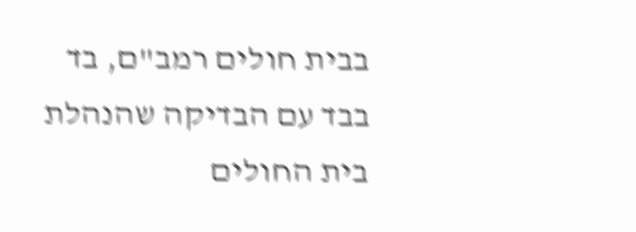בבית חולים רמב"ם, בד בבד עם הבדיקה שהנהלת בית החולים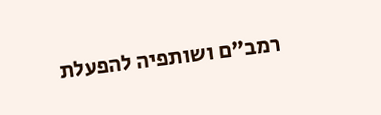רמב"ם ושותפיה להפעלת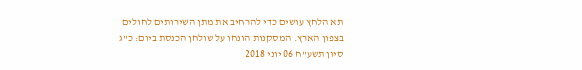תא הלחץ עושים כדי להרחיב את מתן השירותים לחולים בצפון הארץ. המסקנות הונחו על שולחן הכנסת ביום: כ"ג סיון תשע"ח 06 יוני 2018